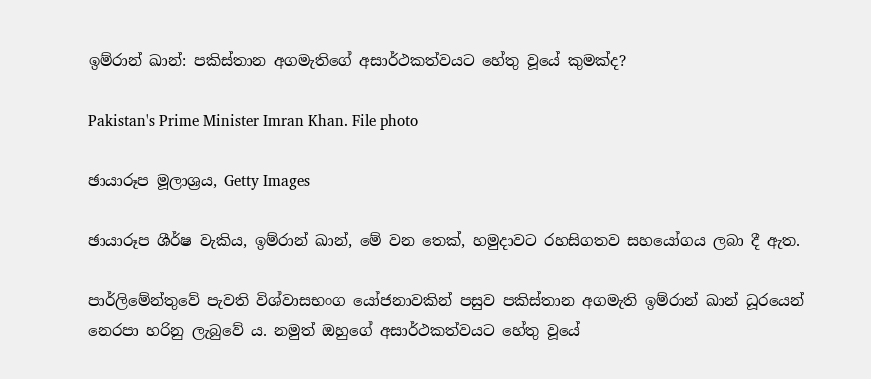ඉම්රාන් ඛාන්: පකිස්තාන අගමැතිගේ අසාර්ථකත්වයට හේතු වූයේ කුමක්ද?

Pakistan's Prime Minister Imran Khan. File photo

ඡායාරූප මූලාශ්‍රය, Getty Images

ඡායාරූප ශීර්ෂ වැකිය, ඉම්රාන් ඛාන්, මේ වන තෙක්, හමුදාවට රහසිගතව සහයෝගය ලබා දී ඇත.

පාර්ලිමේන්තුවේ පැවති විශ්වාසභංග යෝජනාවකින් පසුව පකිස්තාන අගමැති ඉම්රාන් ඛාන් ධූරයෙන් නෙරපා හරිනු ලැබුවේ ය. නමුත් ඔහුගේ අසාර්ථකත්වයට හේතු වූයේ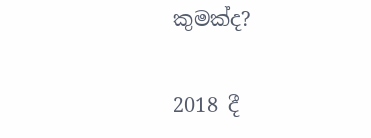කුමක්ද?

2018 දී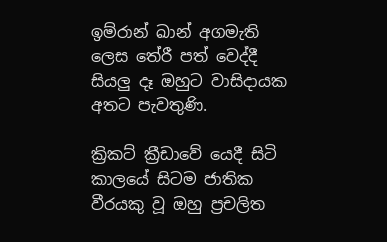ඉම්රාන් ඛාන් අගමැති ලෙස තේරී පත් වෙද්දී සියලු දෑ ඔහුට වාසිදායක අතට පැවතුණි.

ක්‍රිකට් ක්‍රීඩාවේ යෙදී සිටි කාලයේ සිටම ජාතික වීරයකු වූ ඔහු ප්‍රචලිත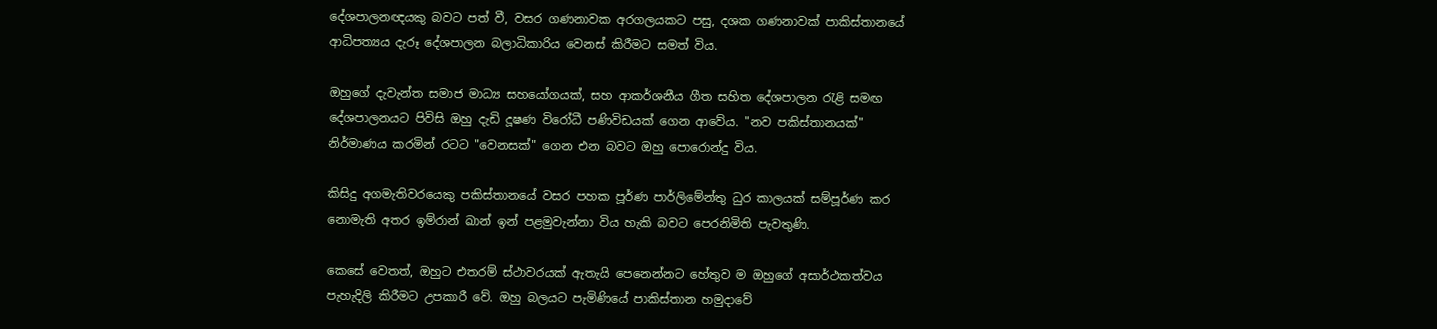දේශපාලනඥයකු බවට පත් වී, වසර ගණනාවක අරගලයකට පසු, දශක ගණනාවක් පාකිස්තානයේ ආධිපත්‍යය දැරූ දේශපාලන බලාධිකාරිය වෙනස් කිරීමට සමත් විය.

ඔහුගේ දැවැන්ත සමාජ මාධ්‍ය සහයෝගයක්, සහ ආකර්ශනීය ගීත සහිත දේශපාලන රැළි සමඟ දේශපාලනයට පිවිසි ඔහු දැඩි දූෂණ විරෝධී පණිවිඩයක් ගෙන ආවේය. "නව පකිස්තානයක්" නිර්මාණය කරමින් රටට "වෙනසක්" ගෙන එන බවට ඔහු පොරොන්දු විය.

කිසිදු අගමැතිවරයෙකු පකිස්තානයේ වසර පහක පූර්ණ පාර්ලිමේන්තු ධුර කාලයක් සම්පූර්ණ කර නොමැති අතර ඉම්රාන් ඛාන් ඉන් පළමුවැන්නා විය හැකි බවට පෙරනිමිති පැවතුණි.

කෙසේ වෙතත්, ඔහුට එතරම් ස්ථාවරයක් ඇතැයි පෙනෙන්නට හේතුව ම ඔහුගේ අසාර්ථකත්වය පැහැදිලි කිරීමට උපකාරී වේ. ඔහු බලයට පැමිණියේ පාකිස්තාන හමුදාවේ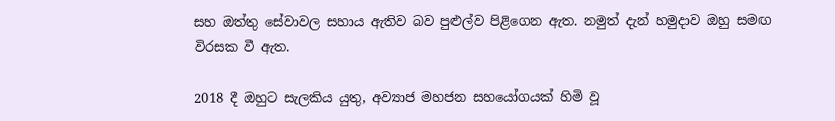සහ ඔත්තු සේවාවල සහාය ඇතිව බව පුළුල්ව පිළිගෙන ඇත. නමුත් දැන් හමුදාව ඔහු සමඟ විරසක වී ඇත.

2018 දී ඔහුට සැලකිය යුතු, අව්‍යාජ මහජන සහයෝගයක් හිමි වූ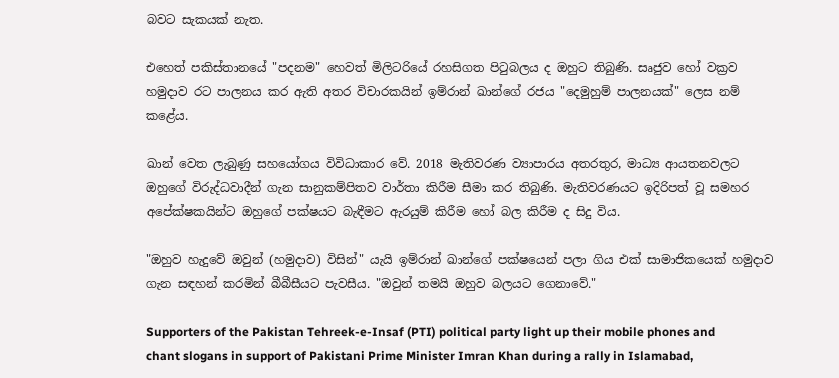බවට සැකයක් නැත.

එහෙත් පකිස්තානයේ "පදනම" හෙවත් මිලිටරියේ රහසිගත පිටුබලය ද ඔහුට තිබුණි. සෘජුව හෝ වක්‍රව හමුදාව රට පාලනය කර ඇති අතර විචාරකයින් ඉම්රාන් ඛාන්ගේ රජය "දෙමුහුම් පාලනයක්" ලෙස නම් කළේය.

ඛාන් වෙත ලැබුණු සහයෝගය විවිධාකාර වේ. 2018 මැතිවරණ ව්‍යාපාරය අතරතුර, මාධ්‍ය ආයතනවලට ඔහුගේ විරුද්ධවාදීන් ගැන සානුකම්පිතව වාර්තා කිරීම සීමා කර තිබුණි. මැතිවරණයට ඉදිරිපත් වූ සමහර අපේක්ෂකයින්ට ඔහුගේ පක්ෂයට බැඳීමට ඇරයුම් කිරීම හෝ බල කිරීම ද සිදු විය.

"ඔහුව හැදුවේ ඔවුන් (හමුදාව) විසින්" යැයි ඉම්රාන් ඛාන්ගේ පක්ෂයෙන් පලා ගිය එක් සාමාජිකයෙක් හමුදාව ගැන සඳහන් කරමින් බීබීසීයට පැවසීය. "ඔවුන් තමයි ඔහුව බලයට ගෙනාවේ."

Supporters of the Pakistan Tehreek-e-Insaf (PTI) political party light up their mobile phones and chant slogans in support of Pakistani Prime Minister Imran Khan during a rally in Islamabad,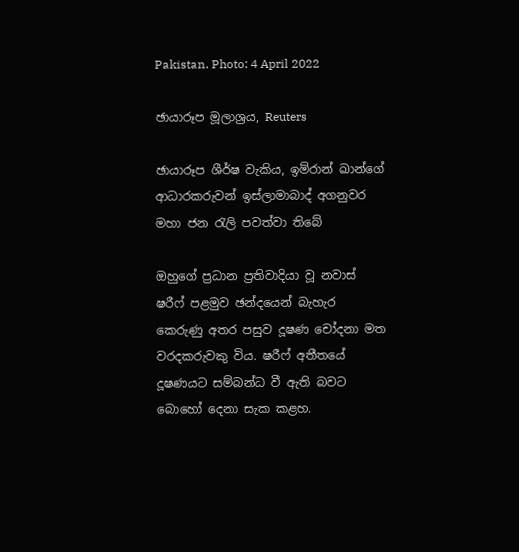Pakistan. Photo: 4 April 2022

ඡායාරූප මූලාශ්‍රය, Reuters

ඡායාරූප ශීර්ෂ වැකිය, ඉම්රාන් ඛාන්ගේ ආධාරකරුවන් ඉස්ලාමාබාද් අගනුවර මහා ජන රැලි පවත්වා තිබේ

ඔහුගේ ප්‍රධාන ප්‍රතිවාදියා වූ නවාස් ෂරීෆ් පළමුව ඡන්දයෙන් බැහැර කෙරුණු අතර පසුව දූෂණ චෝදනා මත වරදකරුවකු විය. ෂරීෆ් අතීතයේ දූෂණයට සම්බන්ධ වී ඇති බවට බොහෝ දෙනා සැක කළහ.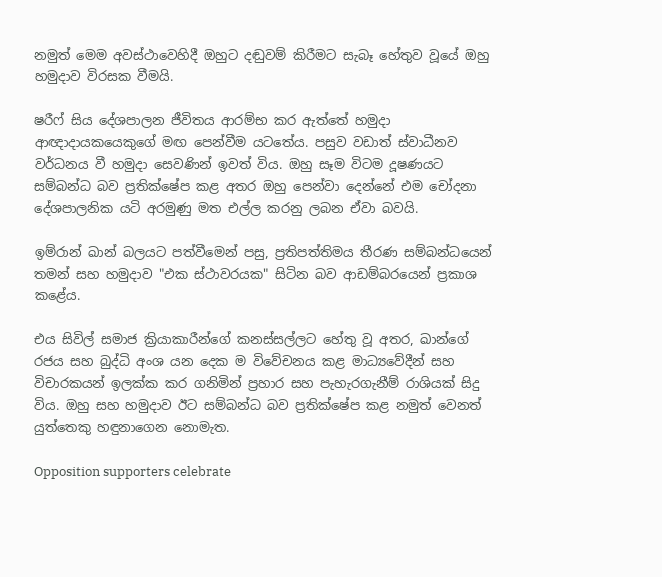නමුත් මෙම අවස්ථාවෙහිදී ඔහුට දඬුවම් කිරීමට සැබෑ හේතුව වූයේ ඔහු හමුදාව විරසක වීමයි.

ෂරීෆ් සිය දේශපාලන ජීවිතය ආරම්භ කර ඇත්තේ හමුදා ආඥාදායකයෙකුගේ මඟ පෙන්වීම යටතේය. පසුව වඩාත් ස්වාධීනව වර්ධනය වී හමුදා සෙවණින් ඉවත් විය. ඔහු සෑම විටම දූෂණයට සම්බන්ධ බව ප්‍රතික්ෂේප කළ අතර ඔහු පෙන්වා දෙන්නේ එම චෝදනා දේශපාලනික යටි අරමුණු මත එල්ල කරනු ලබන ඒවා බවයි.

ඉම්රාන් ඛාන් බලයට පත්වීමෙන් පසු, ප්‍රතිපත්තිමය තීරණ සම්බන්ධයෙන් තමන් සහ හමුදාව "එක ස්ථාවරයක" සිටින බව ආඩම්බරයෙන් ප්‍රකාශ කළේය.

එය සිවිල් සමාජ ක්‍රියාකාරීන්ගේ කනස්සල්ලට හේතු වූ අතර, ඛාන්ගේ රජය සහ බුද්ධි අංශ යන දෙක ම විවේචනය කළ මාධ්‍යවේදීන් සහ විචාරකයන් ඉලක්ක කර ගනිමින් ප්‍රහාර සහ පැහැරගැනීම් රාශියක් සිදු විය. ඔහු සහ හමුදාව ඊට සම්බන්ධ බව ප්‍රතික්ෂේප කළ නමුත් වෙනත් යුත්තෙකු හඳුනාගෙන නොමැත.

Opposition supporters celebrate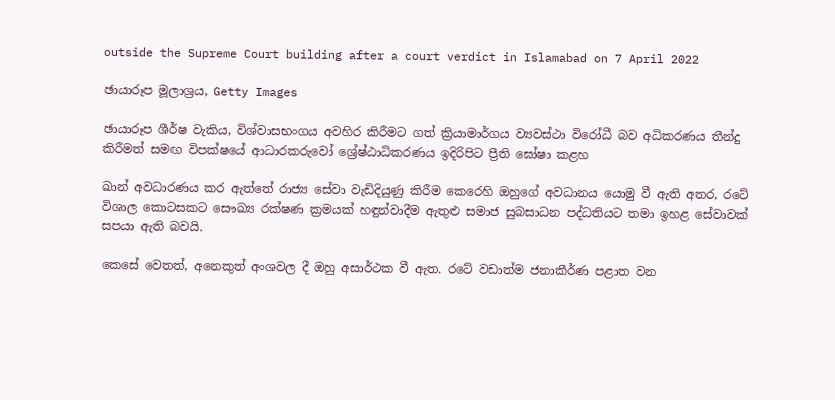outside the Supreme Court building after a court verdict in Islamabad on 7 April 2022

ඡායාරූප මූලාශ්‍රය, Getty Images

ඡායාරූප ශීර්ෂ වැකිය, විශ්වාසභංගය අවහිර කිරීමට ගත් ක්‍රියාමාර්ගය ව්‍යවස්ථා විරෝධී බව අධිකරණය තීන්දු කිරීමත් සමඟ විපක්ෂයේ ආධාරකරුවෝ ශ්‍රේෂ්ඨාධිකරණය ඉදිරිපිට ප්‍රීති ඝෝෂා කළහ

ඛාන් අවධාරණය කර ඇත්තේ රාජ්‍ය සේවා වැඩිදියුණු කිරීම කෙරෙහි ඔහුගේ අවධානය යොමු වී ඇති අතර, රටේ විශාල කොටසකට සෞඛ්‍ය රක්ෂණ ක්‍රමයක් හඳුන්වාදීම ඇතුළු සමාජ සුබසාධන පද්ධතියට තමා ඉහළ සේවාවක් සපයා ඇති බවයි.

කෙසේ වෙතත්, අනෙකුත් අංශවල දී ඔහු අසාර්ථක වී ඇත. රටේ වඩාත්ම ජනාකීර්ණ පළාත වන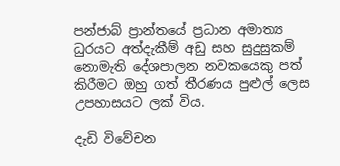පන්ජාබ් ප්‍රාන්තයේ ප්‍රධාන අමාත්‍ය ධුරයට අත්දැකීම් අඩු සහ සුදුසුකම් නොමැති දේශපාලන නවකයෙකු පත් කිරීමට ඔහු ගත් තීරණය පුළුල් ලෙස උපහාසයට ලක් විය.

දැඩි විවේචන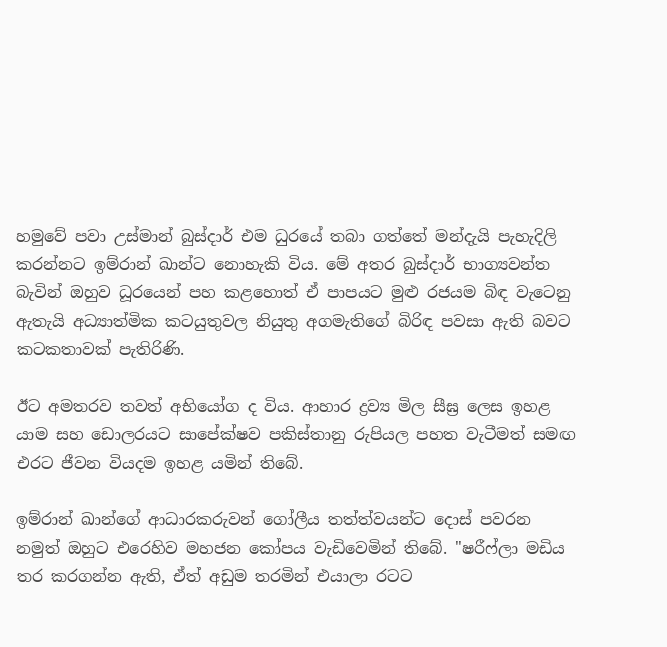හමුවේ පවා උස්මාන් බුස්දාර් එම ධුරයේ තබා ගත්තේ මන්දැයි පැහැදිලි කරන්නට ඉම්රාන් ඛාන්ට නොහැකි විය. මේ අතර බුස්දාර් භාග්‍යවන්ත බැවින් ඔහුව ධූරයෙන් පහ කළහොත් ඒ පාපයට මුළු රජයම බිඳ වැටෙනු ඇතැයි අධ්‍යාත්මික කටයුතුවල නියුතු අගමැතිගේ බිරිඳ පවසා ඇති බවට කටකතාවක් පැතිරිණි.

ඊට අමතරව තවත් අභියෝග ද විය. ආහාර ද්‍රව්‍ය මිල සීඝ්‍ර ලෙස ඉහළ යාම සහ ඩොලරයට සාපේක්ෂව පකිස්තානු රුපියල පහත වැටීමත් සමඟ එරට ජීවන වියදම ඉහළ යමින් තිබේ.

ඉම්රාන් ඛාන්ගේ ආධාරකරුවන් ගෝලීය තත්ත්වයන්ට දොස් පවරන නමුත් ඔහුට එරෙහිව මහජන කෝපය වැඩිවෙමින් තිබේ. "ෂරීෆ්ලා මඩිය තර කරගන්න ඇති, ඒත් අඩුම තරමින් එයාලා රටට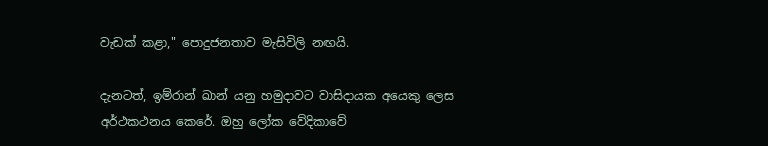වැඩක් කළා," පොදුජනතාව මැසිවිලි නඟයි.

දැනටත්, ඉම්රාන් ඛාන් යනු හමුදාවට වාසිදායක අයෙකු ලෙස අර්ථකථනය කෙරේ. ඔහු ලෝක වේදිකාවේ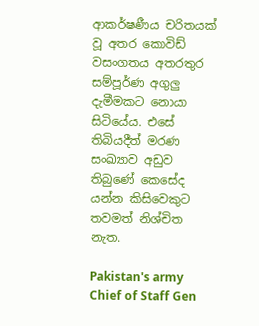ආකර්ෂණීය චරිතයක් වූ අතර කොවිඩ් වසංගතය අතරතුර සම්පූර්ණ අගුලු දැමීමකට නොයා සිටියේය. එසේ තිබියදීත් මරණ සංඛ්‍යාව අඩුව තිබුණේ කෙසේද යන්න කිසිවෙකුට තවමත් නිශ්චිත නැත.

Pakistan's army Chief of Staff Gen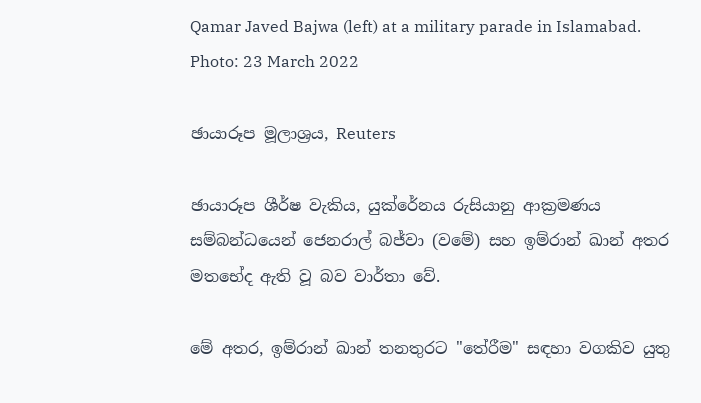Qamar Javed Bajwa (left) at a military parade in Islamabad. Photo: 23 March 2022

ඡායාරූප මූලාශ්‍රය, Reuters

ඡායාරූප ශීර්ෂ වැකිය, යුක්රේනය රුසියානු ආක්‍රමණය සම්බන්ධයෙන් ජෙනරාල් බජ්වා (වමේ) සහ ඉම්රාන් ඛාන් අතර මතභේද ඇති වූ බව වාර්තා වේ.

මේ අතර, ඉම්රාන් ඛාන් තනතුරට "තේරීම" සඳහා වගකිව යුතු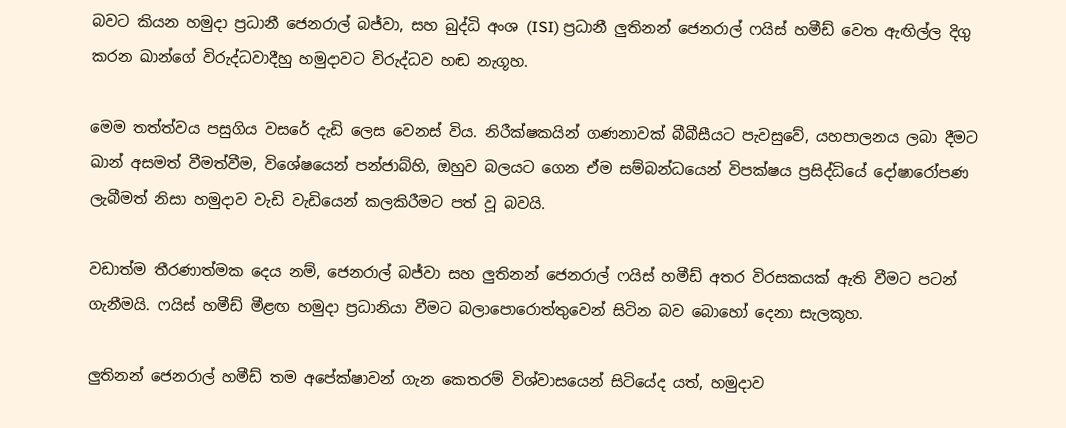බවට කියන හමුදා ප්‍රධානී ජෙනරාල් බජ්වා, සහ බුද්ධි අංශ (ISI) ප්‍රධානී ලුතිනන් ජෙනරාල් ෆයිස් හමීඩ් වෙත ඇඟිල්ල දිගු කරන ඛාන්ගේ විරුද්ධවාදීහු හමුදාවට විරුද්ධව හඬ නැගූහ.

මෙම තත්ත්වය පසුගිය වසරේ දැඩි ලෙස වෙනස් විය. නිරීක්ෂකයින් ගණනාවක් බීබීසීයට පැවසුවේ, යහපාලනය ලබා දීමට ඛාන් අසමත් වීමත්වීම, විශේෂයෙන් පන්ජාබ්හි, ඔහුව බලයට ගෙන ඒම සම්බන්ධයෙන් විපක්ෂය ප්‍රසිද්ධියේ දෝෂාරෝපණ ලැබීමත් නිසා හමුදාව වැඩි වැඩියෙන් කලකිරීමට පත් වූ බවයි.

වඩාත්ම තීරණාත්මක දෙය නම්, ජෙනරාල් බජ්වා සහ ලුතිනන් ජෙනරාල් ෆයිස් හමීඩ් අතර විරසකයක් ඇති වීමට පටන් ගැනීමයි. ෆයිස් හමීඩ් මීළඟ හමුදා ප්‍රධානියා වීමට බලාපොරොත්තුවෙන් සිටින බව බොහෝ දෙනා සැලකූහ.

ලුතිනන් ජෙනරාල් හමීඩ් තම අපේක්ෂාවන් ගැන කෙතරම් විශ්වාසයෙන් සිටියේද යත්, හමුදාව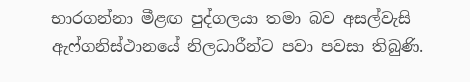භාරගන්නා මීළඟ පුද්ගලයා තමා බව අසල්වැසි ඇෆ්ගනිස්ථානයේ නිලධාරීන්ට පවා පවසා තිබුණි.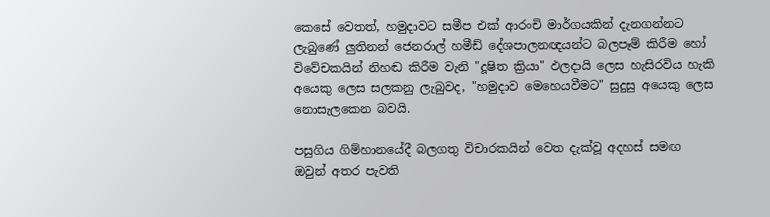කෙසේ වෙතත්, හමුදාවට සමීප එක් ආරංචි මාර්ගයකින් දැනගන්නට ලැබුණේ ලුතිනන් ජෙනරාල් හමීඩ් දේශපාලනඥයන්ට බලපෑම් කිරීම හෝ විවේචකයින් නිහඬ කිරීම වැනි "දූෂිත ක්‍රියා" ඵලදායි ලෙස හැසිරවිය හැකි අයෙකු ලෙස සලකනු ලැබුවද, "හමුදාව මෙහෙයවීමට" සුදුසු අයෙකු ලෙස නොසැලකෙන බවයි.

පසුගිය ගිම්හානයේදී බලගතු විචාරකයින් වෙත දැක්වූ අදහස් සමඟ ඔවුන් අතර පැවති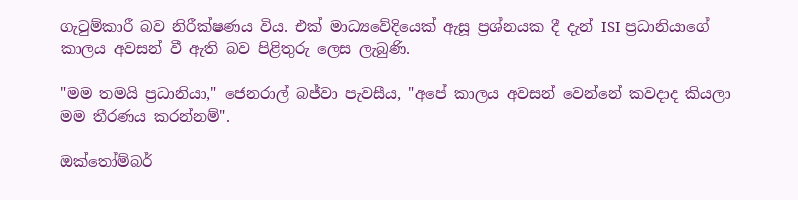ගැටුම්කාරී බව නිරීක්ෂණය විය. එක් මාධ්‍යවේදියෙක් ඇසූ ප්‍රශ්නයක දී දැන් ISI ප්‍රධානියාගේ කාලය අවසන් වී ඇති බව පිළිතුරු ලෙස ලැබුණි.

"මම තමයි ප්‍රධානියා," ජෙනරාල් බජ්වා පැවසීය, "අපේ කාලය අවසන් වෙන්නේ කවදාද කියලා මම තීරණය කරන්නම්".

ඔක්තෝම්බර්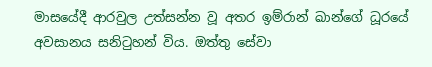මාසයේදී ආරවුල උත්සන්න වූ අතර ඉම්රාන් ඛාන්ගේ ධූරයේ අවසානය සනිටුහන් විය. ඔත්තු සේවා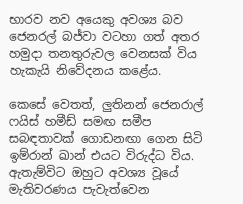භාරව නව අයෙකු අවශ්‍ය බව ජෙනරල් බජ්වා වටහා ගත් අතර හමුදා තනතුරුවල වෙනසක් විය හැකැයි නිවේදනය කළේය.

කෙසේ වෙතත්, ලුතිනන් ජෙනරාල් ෆයිස් හමීඩ් සමඟ සමීප සබඳතාවක් ගොඩනඟා ගෙන සිටි ඉම්රාන් ඛාන් එයට විරුද්ධ විය. ඇතැම්විට ඔහුට අවශ්‍ය වූයේ මැතිවරණය පැවැත්වෙන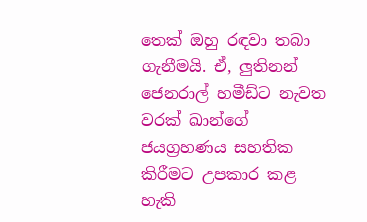තෙක් ඔහු රඳවා තබා ගැනීමයි. ඒ, ලුතිනන් ජෙනරාල් හමීඩ්ට නැවත වරක් ඛාන්ගේ ජයග්‍රහණය සහතික කිරීමට උපකාර කළ හැකි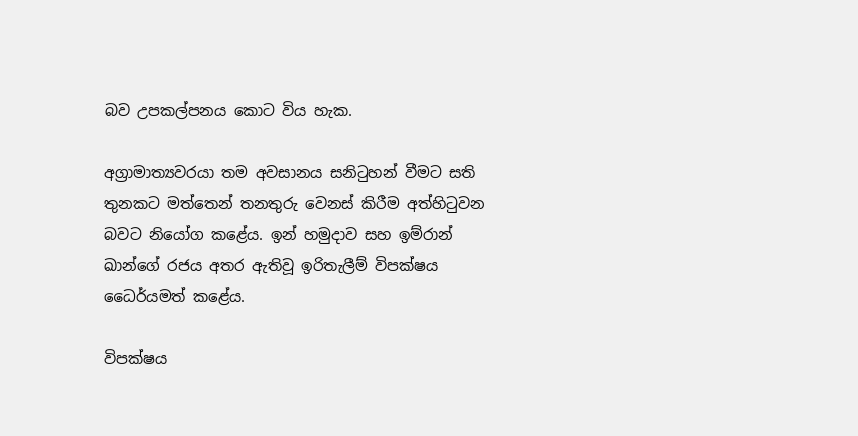බව උපකල්පනය කොට විය හැක.

අග්‍රාමාත්‍යවරයා තම අවසානය සනිටුහන් වීමට සති තුනකට මත්තෙන් තනතුරු වෙනස් කිරීම අත්හිටුවන බවට නියෝග කළේය. ඉන් හමුදාව සහ ඉම්රාන් ඛාන්ගේ රජය අතර ඇතිවූ ඉරිතැලීම් විපක්ෂය ධෛර්යමත් කළේය.

විපක්ෂය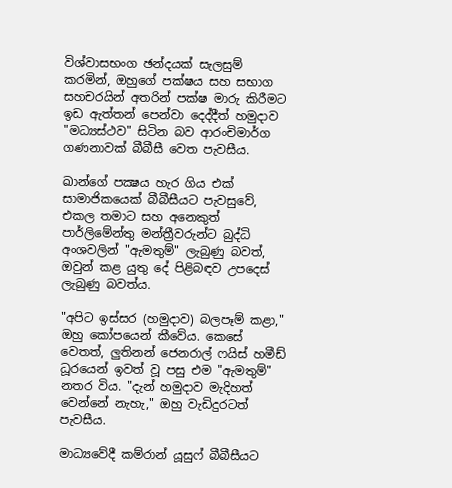විශ්වාසභංග ඡන්දයක් සැලසුම් කරමින්, ඔහුගේ පක්ෂය සහ සභාග සහචරයින් අතරින් පක්ෂ මාරු කිරීමට ඉඩ ඇත්තන් පෙන්වා දෙද්දීත් හමුදාව "මධ්‍යස්ථව" සිටින බව ආරංචිමාර්ග ගණනාවක් බීබීසී වෙත පැවසීය.

ඛාන්ගේ පක්‍ෂය හැර ගිය එක් සාමාජිකයෙක් බීබීසීයට පැවසුවේ, එකල තමාට සහ අනෙකුත් පාර්ලිමේන්තු මන්ත්‍රීවරුන්ට බුද්ධි අංශවලින් "ඇමතුම්" ලැබුණු බවත්, ඔවුන් කළ යුතු දේ පිළිබඳව උපදෙස් ලැබුණු බවත්ය.

"අපිට ඉස්සර (හමුදාව) බලපෑම් කළා," ඔහු කෝපයෙන් කීවේය. කෙසේ වෙතත්, ලුතිනන් ජෙනරාල් ෆයිස් හමීඩ් ධූරයෙන් ඉවත් වූ පසු එම "ඇමතුම්" නතර විය. "දැන් හමුදාව මැදිහත් වෙන්නේ නැහැ," ඔහු වැඩිදුරටත් පැවසීය.

මාධ්‍යවේදී කම්රාන් යූසුෆ් බීබීසීයට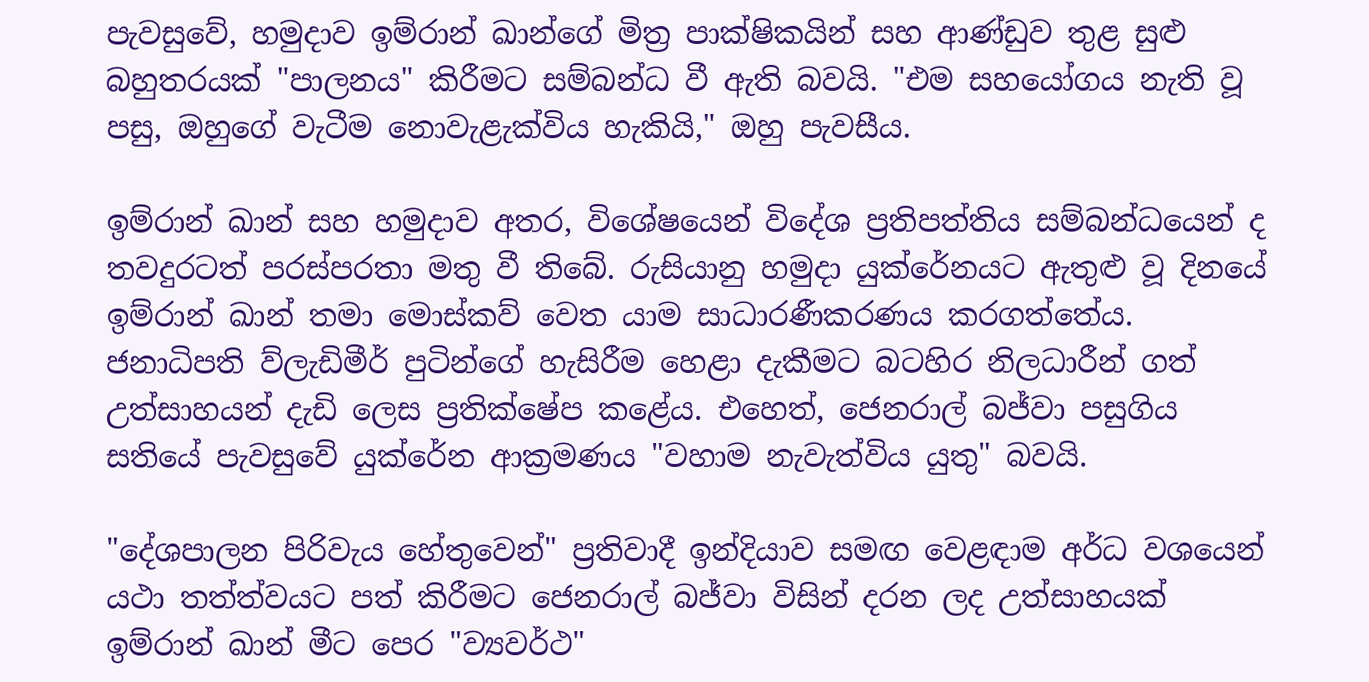පැවසුවේ, හමුදාව ඉම්රාන් ඛාන්ගේ මිත්‍ර පාක්ෂිකයින් සහ ආණ්ඩුව තුළ සුළු බහුතරයක් "පාලනය" කිරීමට සම්බන්ධ වී ඇති බවයි. "එම සහයෝගය නැති වූ පසු, ඔහුගේ වැටීම නොවැළැක්විය හැකියි," ඔහු පැවසීය.

ඉම්රාන් ඛාන් සහ හමුදාව අතර, විශේෂයෙන් විදේශ ප්‍රතිපත්තිය සම්බන්ධයෙන් ද තවදුරටත් පරස්පරතා මතු වී තිබේ. රුසියානු හමුදා යුක්රේනයට ඇතුළු වූ දිනයේ ඉම්රාන් ඛාන් තමා මොස්කව් වෙත යාම සාධාරණීකරණය කරගත්තේය. ජනාධිපති ව්ලැඩිමීර් පුටින්ගේ හැසිරීම හෙළා දැකීමට බටහිර නිලධාරීන් ගත් උත්සාහයන් දැඩි ලෙස ප්‍රතික්ෂේප කළේය. එහෙත්, ජෙනරාල් බජ්වා පසුගිය සතියේ පැවසුවේ යුක්රේන ආක්‍රමණය "වහාම නැවැත්විය යුතු" බවයි.

"දේශපාලන පිරිවැය හේතුවෙන්" ප්‍රතිවාදී ඉන්දියාව සමඟ වෙළඳාම අර්ධ වශයෙන් යථා තත්ත්වයට පත් කිරීමට ජෙනරාල් බජ්වා විසින් දරන ලද උත්සාහයක් ඉම්රාන් ඛාන් මීට පෙර "ව්‍යවර්ථ"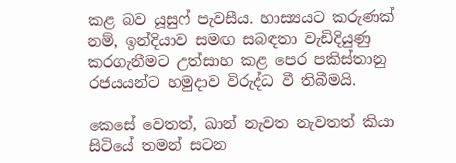කළ බව යූසුෆ් පැවසීය. හාස්‍යයට කරුණක් නම්, ඉන්දියාව සමඟ සබඳතා වැඩිදියුණු කරගැනීමට උත්සාහ කළ පෙර පකිස්තානු රජයයන්ට හමුදාව වි‍රුද්ධ වී තිබීමයි.

කෙසේ වෙතත්, ඛාන් නැවත නැවතත් කියා සිටියේ තමන් සටන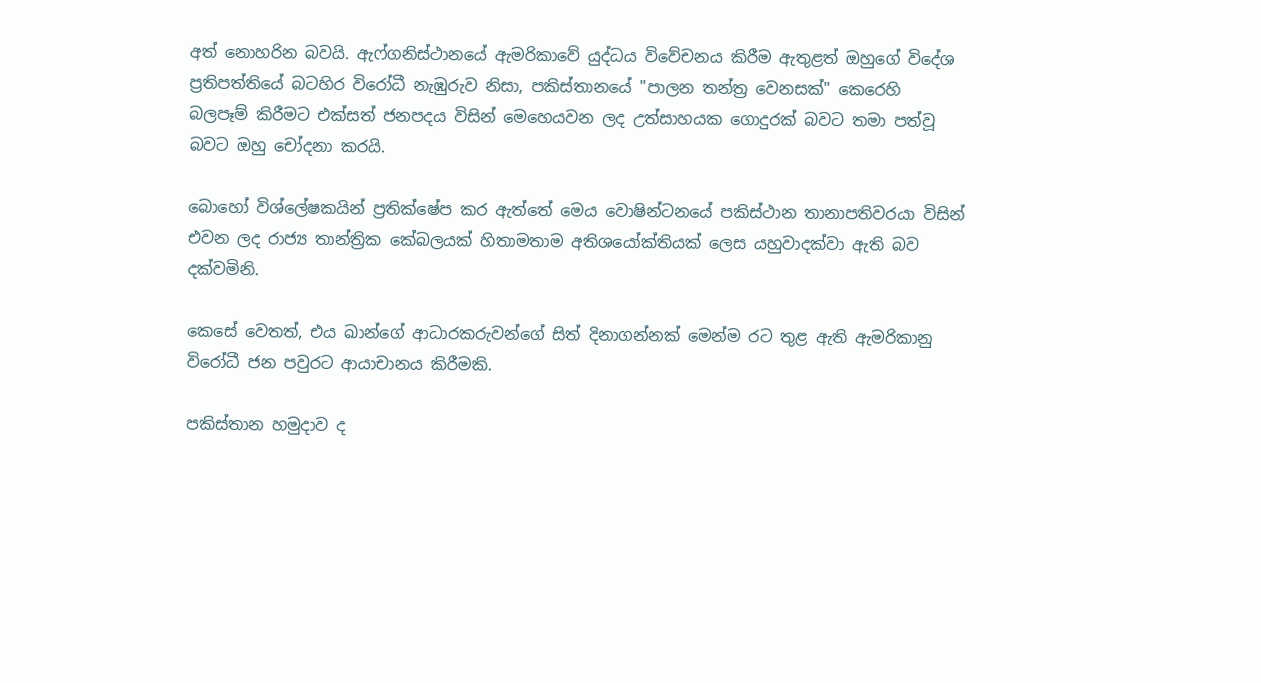අත් නොහරින බවයි. ඇෆ්ගනිස්ථානයේ ඇමරිකාවේ යුද්ධය විවේචනය කිරීම ඇතුළත් ඔහුගේ විදේශ ප්‍රතිපත්තියේ බටහිර විරෝධී නැඹුරුව නිසා, පකිස්තානයේ "පාලන තන්ත්‍ර වෙනසක්" කෙරෙහි බලපෑම් කිරීමට එක්සත් ජනපදය විසින් මෙහෙයවන ලද උත්සාහයක ගොදුරක් බවට තමා පත්වූ බවට ඔහු චෝදනා කරයි.

බොහෝ විශ්ලේෂකයින් ප්‍රතික්ෂේප කර ඇත්තේ මෙය වොෂින්ටනයේ පකිස්ථාන තානාපතිවරයා විසින් එවන ලද රාජ්‍ය තාන්ත්‍රික කේබලයක් හිතාමතාම අතිශයෝක්තියක් ලෙස යහුවාදක්වා ඇති බව දක්වමිනි.

කෙසේ වෙතත්, එය ඛාන්ගේ ආධාරකරුවන්ගේ සිත් දිනාගන්නක් මෙන්ම රට තුළ ඇති ඇමරිකානු විරෝධී ජන පවුරට ආයාචානය කිරීමකි.

පකිස්තාන හමුදාව ද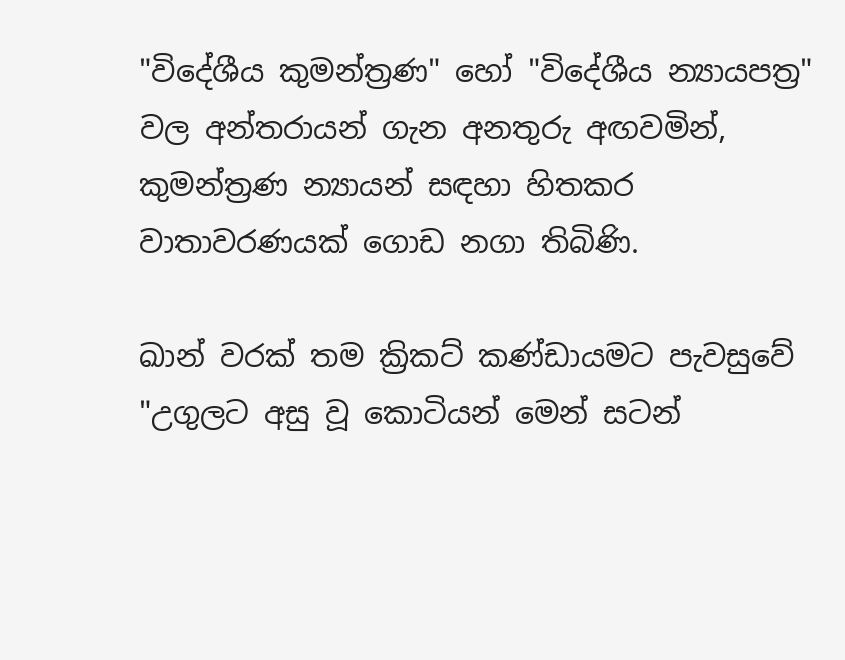"විදේශීය කුමන්ත්‍රණ" හෝ "විදේශීය න්‍යායපත්‍ර" වල අන්තරායන් ගැන අනතුරු අඟවමින්, කුමන්ත්‍රණ න්‍යායන් සඳහා හිතකර වාතාවරණයක් ගොඩ නගා තිබිණි.

ඛාන් වරක් තම ක්‍රිකට් කණ්ඩායමට පැවසුවේ "උගුලට අසු වූ කොටියන් මෙන් සටන්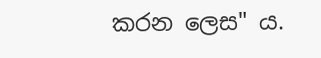කරන ලෙස" ය.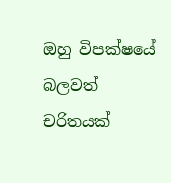ඔහු විපක්ෂයේ බලවත් චරිතයක්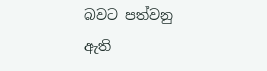බවට පත්වනු ඇති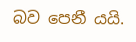බව පෙනී යයි.